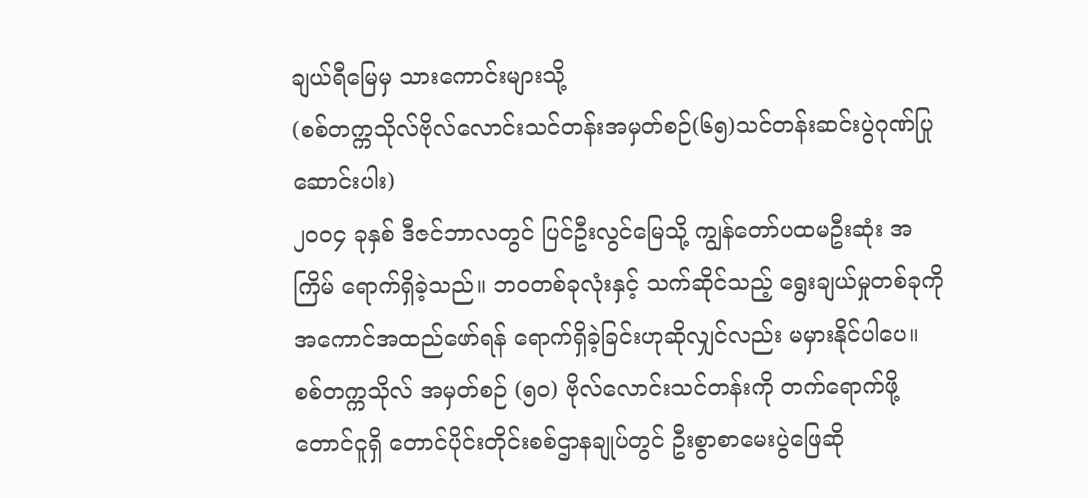ချယ်ရီမြေမှ သားကောင်းများသို့
(စစ်တက္ကသိုလ်ဗိုလ်လောင်းသင်တန်းအမှတ်စဉ်(၆၅)သင်တန်းဆင်းပွဲဂုဏ်ပြုဆောင်းပါး)
၂၀၀၄ ခုနှစ် ဒီဇင်ဘာလတွင် ပြင်ဦးလွင်မြေသို့ ကျွန်တော်ပထမဦးဆုံး အကြိမ် ရောက်ရှိခဲ့သည်။ ဘဝတစ်ခုလုံးနှင့် သက်ဆိုင်သည့် ရွေးချယ်မှုတစ်ခုကို အကောင်အထည်ဖော်ရန် ရောက်ရှိခဲ့ခြင်းဟုဆိုလျှင်လည်း မမှားနိုင်ပါပေ။
စစ်တက္ကသိုလ် အမှတ်စဉ် (၅၀) ဗိုလ်လောင်းသင်တန်းကို တက်ရောက်ဖို့ တောင်ငူရှိ တောင်ပိုင်းတိုင်းစစ်ဌာနချုပ်တွင် ဦးစွာစာမေးပွဲဖြေဆို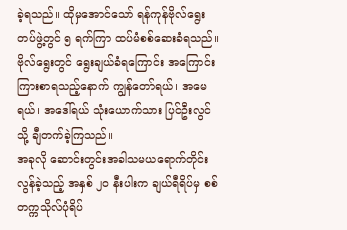ခဲ့ရသည်။ ထိုမှအောင်သော် ရန်ကုန်ဗိုလ်ရွေး တပ်ဖွဲ့တွင် ၅ ရက်ကြာ ထပ်မံစစ်ဆေးခံရသည်။ ဗိုလ်ရွေးတွင် ရွေးချယ်ခံရကြောင်း အကြောင်းကြားစာရသည့်နောက် ကျွန်တော်ရယ်၊ အမေရယ်၊ အဒေါ်ရယ် သုံးယောက်သား ပြင်ဦးလွင်သို့ ချီတက်ခဲ့ကြသည်။
အခုလို ဆောင်းတွင်းအခါသမယရောက်တိုင်း လွန်ခဲ့သည့် အနှစ် ၂၀ နီးပါးက ချယ်ရီရိပ်မှ စစ်တက္ကသိုလ်ပုံရိပ်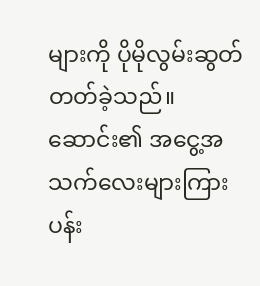များကို ပိုမိုလွမ်းဆွတ်တတ်ခဲ့သည်။ ဆောင်း၏ အငွေ့အသက်လေးများကြား ပန်း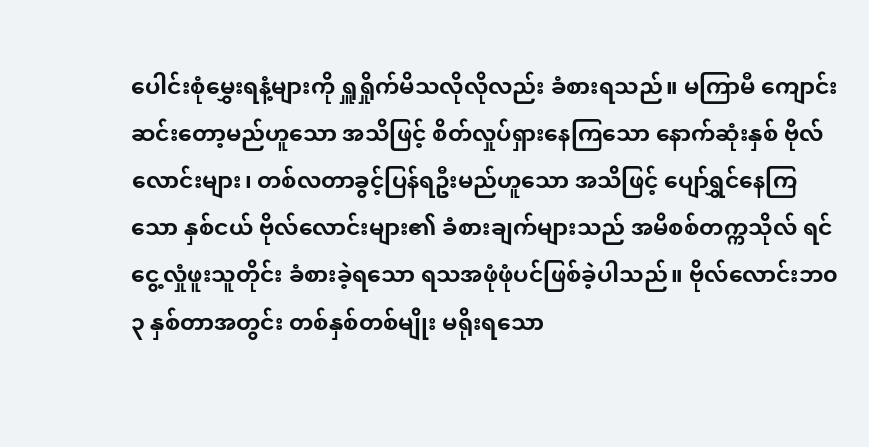ပေါင်းစုံမွှေးရနံ့များကို ရှူရှိုက်မိသလိုလိုလည်း ခံစားရသည်။ မကြာမီ ကျောင်းဆင်းတော့မည်ဟူသော အသိဖြင့် စိတ်လှုပ်ရှားနေကြသော နောက်ဆုံးနှစ် ဗိုလ်လောင်းများ၊ တစ်လတာခွင့်ပြန်ရဦးမည်ဟူသော အသိဖြင့် ပျော်ရွှင်နေကြသော နှစ်ငယ် ဗိုလ်လောင်းများ၏ ခံစားချက်များသည် အမိစစ်တက္ကသိုလ် ရင်ငွေ့လှုံဖူးသူတိုင်း ခံစားခဲ့ရသော ရသအဖုံဖုံပင်ဖြစ်ခဲ့ပါသည်။ ဗိုလ်လောင်းဘ၀ ၃ နှစ်တာအတွင်း တစ်နှစ်တစ်မျိုး မရိုးရသော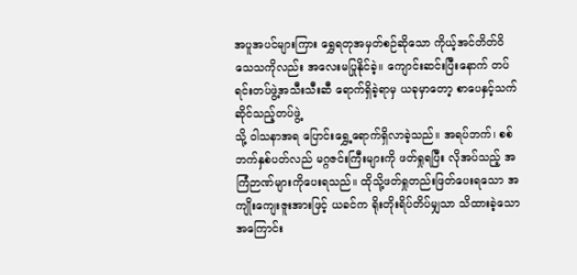အပူအပင်များကြား ရွှေရတုအမှတ်စဉ်ဆိုသော ကိုယ့်အင်တိတ်ဝိသေသကိုလည်း အလေးမပြုနိုင်ခဲ့။ ကျောင်းဆင်းပြီးနောက် တပ်ရင်းတပ်ဖွဲ့အသီးသီးဆီ ရောက်ရှိခဲ့ရာမှ ယခုမှာတော့ စာပေနှင့်သက်ဆိုင်သည့်တပ်ဖွဲ့
သို့ ဝါသနာအရ ပြောင်းရွှေ့ရောက်ရှိလာခဲ့သည်။ အရပ်ဘက်၊ စစ်ဘက်နှစ်ပတ်လည် မဂ္ဂဇင်းကြီးများကို ဖတ်ရှုရပြီး လိုအပ်သည့် အကြံဉာဏ်များကိုပေးရသည်။ ထိုသို့ဖတ်ရှုတည်းဖြတ်ပေးရသော အကျိုးကျေးဇူးအားဖြင့် ယခင်က ရိုးတိုးရိပ်တိပ်မျှသာ သိထားခဲ့သော အကြောင်း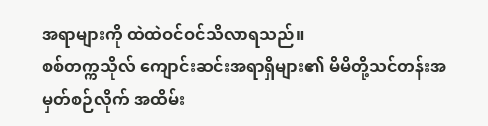အရာများကို ထဲထဲဝင်ဝင်သိလာရသည်။
စစ်တက္ကသိုလ် ကျောင်းဆင်းအရာရှိများ၏ မိမိတို့သင်တန်းအမှတ်စဉ်လိုက် အထိမ်း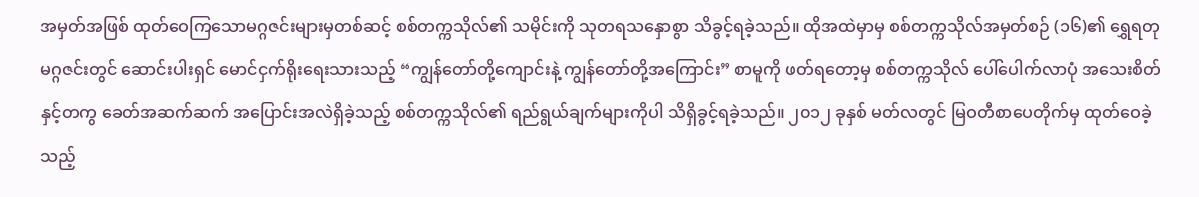အမှတ်အဖြစ် ထုတ်ဝေကြသောမဂ္ဂဇင်းများမှတစ်ဆင့် စစ်တက္ကသိုလ်၏ သမိုင်းကို သုတရသနှောစွာ သိခွင့်ရခဲ့သည်။ ထိုအထဲမှာမှ စစ်တက္ကသိုလ်အမှတ်စဉ် (၁၆)၏ ရွှေရတု မဂ္ဂဇင်းတွင် ဆောင်းပါးရှင် မောင်ငှက်ရိုးရေးသားသည့် “ကျွန်တော်တို့ကျောင်းနဲ့ ကျွန်တော်တို့အကြောင်း” စာမူကို ဖတ်ရတော့မှ စစ်တက္ကသိုလ် ပေါ်ပေါက်လာပုံ အသေးစိတ်နှင့်တကွ ခေတ်အဆက်ဆက် အပြောင်းအလဲရှိခဲ့သည့် စစ်တက္ကသိုလ်၏ ရည်ရွယ်ချက်များကိုပါ သိရှိခွင့်ရခဲ့သည်။ ၂၀၁၂ ခုနှစ် မတ်လတွင် မြဝတီစာပေတိုက်မှ ထုတ်ဝေခဲ့သည့်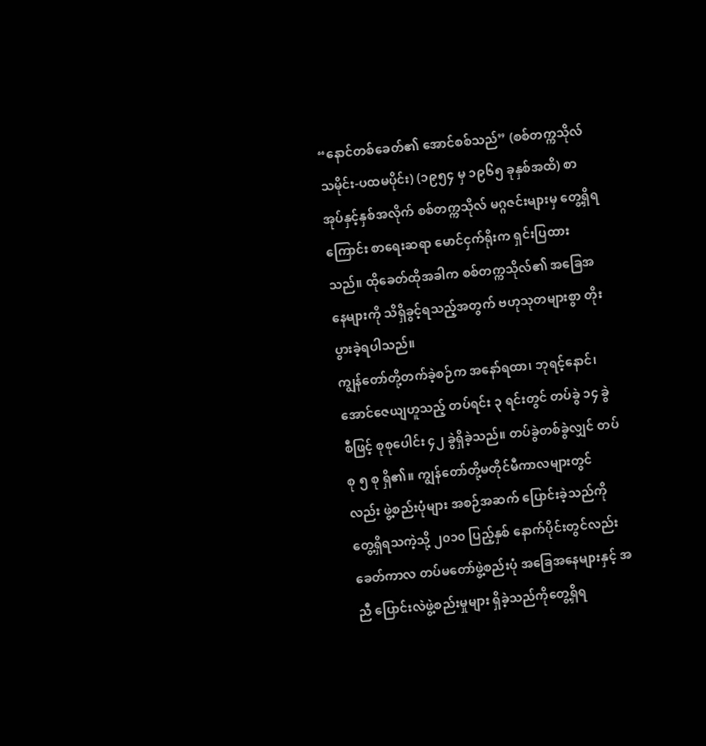“နောင်တစ်ခေတ်၏ အောင်စစ်သည်” (စစ်တက္ကသိုလ်သမိုင်း-ပထမပိုင်း) (၁၉၅၄ မှ ၁၉၆၅ ခုနှစ်အထိ) စာအုပ်နှင့်နှစ်အလိုက် စစ်တက္ကသိုလ် မဂ္ဂဇင်းများမှ တွေ့ရှိရကြောင်း စာရေးဆရာ မောင်ငှက်ရိုးက ရှင်းပြထားသည်။ ထိုခေတ်ထိုအခါက စစ်တက္ကသိုလ်၏ အခြေအနေများကို သိရှိခွင့်ရသည့်အတွက် ဗဟုသုတများစွာ တိုးပွားခဲ့ရပါသည်။
ကျွန်တော်တို့တက်ခဲ့စဉ်က အနော်ရထာ၊ ဘုရင့်နောင်၊ အောင်ဇေယျဟူသည့် တပ်ရင်း ၃ ရင်းတွင် တပ်ခွဲ ၁၄ ခွဲစီဖြင့် စုစုပေါင်း ၄၂ ခွဲရှိခဲ့သည်။ တပ်ခွဲတစ်ခွဲလျှင် တပ်စု ၅ စု ရှိ၏။ ကျွန်တော်တို့မတိုင်မီကာလများတွင်လည်း ဖွဲ့စည်းပုံများ အစဉ်အဆက် ပြောင်းခဲ့သည်ကို တွေ့ရှိရသကဲ့သို့ ၂၀၁၀ ပြည့်နှစ် နောက်ပိုင်းတွင်လည်း ခေတ်ကာလ တပ်မတော်ဖွဲ့စည်းပုံ အခြေအနေများနှင့် အညီ ပြောင်းလဲဖွဲ့စည်းမှုများ ရှိခဲ့သည်ကိုတွေ့ရှိရ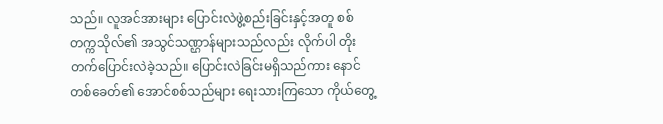သည်။ လူအင်အားများ ပြောင်းလဲဖွဲ့စည်းခြင်းနှင့်အတူ စစ်တက္ကသိုလ်၏ အသွင်သဏ္ဌာန်များသည်လည်း လိုက်ပါ တိုးတက်ပြောင်းလဲခဲ့သည်။ ပြောင်းလဲခြင်းမရှိသည်ကား နောင်တစ်ခေတ်၏ အောင်စစ်သည်များ ရေးသားကြသော ကိုယ်တွေ့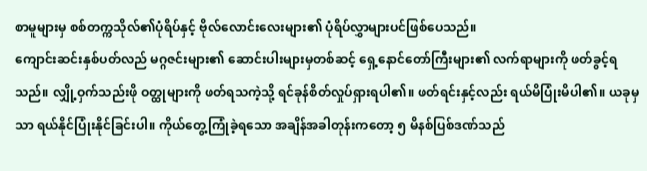စာမူများမှ စစ်တက္ကသိုလ်၏ပုံရိပ်နှင့် ဗိုလ်လောင်းလေးများ၏ ပုံရိပ်လွှာများပင်ဖြစ်ပေသည်။
ကျောင်းဆင်းနှစ်ပတ်လည် မဂ္ဂဇင်းများ၏ ဆောင်းပါးများမှတစ်ဆင့် ရှေ့နောင်တော်ကြီးများ၏ လက်ရာများကို ဖတ်ခွင့်ရသည်။ လျှို့ဝှက်သည်းဖို ဝတ္ထုများကို ဖတ်ရသကဲ့သို့ ရင်ခုန်စိတ်လှုပ်ရှားရပါ၏။ ဖတ်ရင်းနှင့်လည်း ရယ်မိပြုံးမိပါ၏။ ယခုမှသာ ရယ်နိုင်ပြုံးနိုင်ခြင်းပါ။ ကိုယ်တွေ့ကြုံခဲ့ရသော အချိန်အခါတုန်းကတော့ ၅ မိနစ်ပြစ်ဒဏ်သည်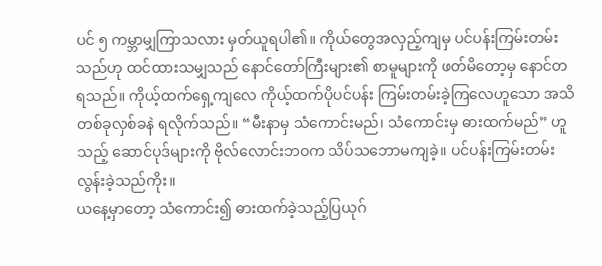ပင် ၅ ကမ္ဘာမျှကြာသလား မှတ်ယူရပါ၏။ ကိုယ်တွေအလှည့်ကျမှ ပင်ပန်းကြမ်းတမ်းသည်ဟု ထင်ထားသမျှသည် နောင်တော်ကြီးများ၏ စာမူများကို ဖတ်မိတော့မှ နောင်တရသည်။ ကိုယ့်ထက်ရှေ့ကျလေ ကိုယ့်ထက်ပိုပင်ပန်း ကြမ်းတမ်းခဲ့ကြလေဟူသော အသိတစ်ခုလှစ်ခနဲ ရလိုက်သည်။ “မီးနာမှ သံကောင်းမည်၊ သံကောင်းမှ ဓားထက်မည်” ဟူသည့် ဆောင်ပုဒ်များကို ဗိုလ်လောင်းဘဝက သိပ်သဘောမကျခဲ့။ ပင်ပန်းကြမ်းတမ်း လွန်းခဲ့သည်ကိုး။
ယနေ့မှာတော့ သံကောင်း၍ ဓားထက်ခဲ့သည့်ပြယုဂ်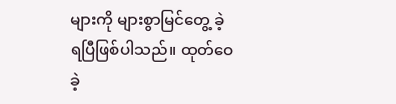များကို များစွာမြင်တွေ့ ခဲ့ရပြီဖြစ်ပါသည်။ ထုတ်ဝေခဲ့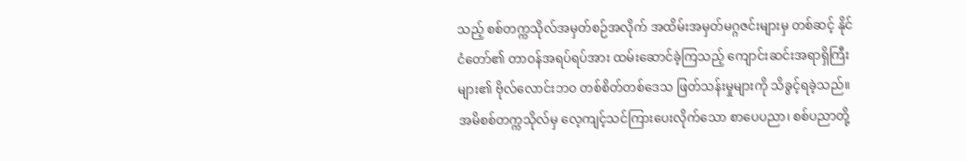သည့် စစ်တက္ကသိုလ်အမှတ်စဉ်အလိုက် အထိမ်းအမှတ်မဂ္ဂဇင်းများမှ တစ်ဆင့် နိုင်ငံတော်၏ တာဝန်အရပ်ရပ်အား ထမ်းဆောင်ခဲ့ကြသည့် ကျောင်းဆင်းအရာရှိကြီးများ၏ ဗိုလ်လောင်းဘဝ တစ်စိတ်တစ်ဒေသ ဖြတ်သန်းမှုများကို သိခွင့်ရခဲ့သည်။ အမိစစ်တက္ကသိုလ်မှ လေ့ကျင့်သင်ကြားပေးလိုက်သော စာပေပညာ၊ စစ်ပညာတို့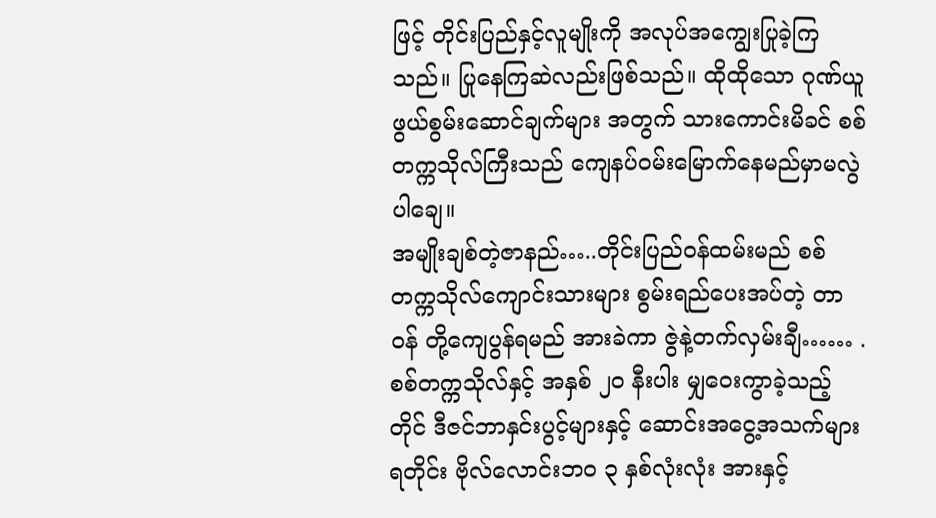ဖြင့် တိုင်းပြည်နှင့်လူမျိုးကို အလုပ်အကျွေးပြုခဲ့ကြသည်။ ပြုနေကြဆဲလည်းဖြစ်သည်။ ထိုထိုသော ဂုဏ်ယူဖွယ်စွမ်းဆောင်ချက်များ အတွက် သားကောင်းမိခင် စစ်တက္ကသိုလ်ကြီးသည် ကျေနပ်ဝမ်းမြောက်နေမည်မှာမလွဲပါချေ။
အမျိုးချစ်တဲ့ဇာနည်…..တိုင်းပြည်ဝန်ထမ်းမည် စစ်တက္ကသိုလ်ကျောင်းသားများ စွမ်းရည်ပေးအပ်တဲ့ တာဝန် တို့ကျေပွန်ရမည် အားခဲကာ ဇွဲနဲ့တက်လှမ်းချီ…… .
စစ်တက္ကသိုလ်နှင့် အနှစ် ၂၀ နီးပါး မျှဝေးကွာခဲ့သည့်တိုင် ဒီဇင်ဘာနှင်းပွင့်များနှင့် ဆောင်းအငွေ့အသက်များရတိုင်း ဗိုလ်လောင်းဘ၀ ၃ နှစ်လုံးလုံး အားနှင့်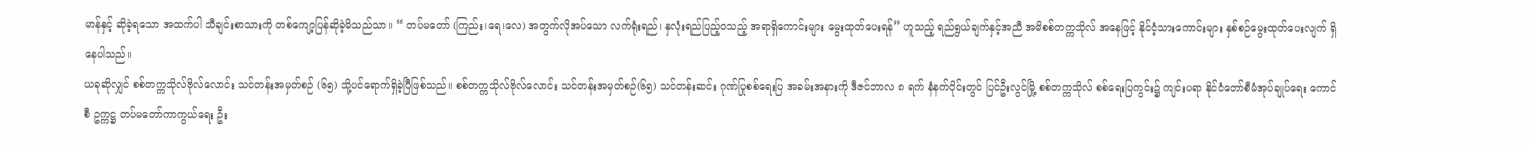မာန်နှင့် ဆိုခဲ့ရသော အထက်ပါ သီချင်းစာသားကို တစ်ကျော့ပြန်ဆိုခဲ့မိသည်သာ။ “ တပ်မတော် (ကြည်း၊ရေ၊လေ) အတွက်လိုအပ်သော လက်ရုံးရည်၊ နှလုံးရည်ပြည့်ဝသည့် အရာရှိကောင်းများ မွေးထုတ်ပေးရန်” ဟူသည့် ရည်ရွယ်ချက်နှင့်အညီ အမိစစ်တက္ကသိုလ် အနေဖြင့် နိုင်ငံ့သားကောင်းများ နှစ်စဉ်မွေးထုတ်ပေးလျက် ရှိနေပါသည်။
ယခုဆိုလျှင် စစ်တက္ကသိုလ်ဗိုလ်လောင်း သင်တန်းအမှတ်စဉ် (၆၅) သို့ပင်ရောက်ရှိခဲ့ပြီဖြစ်သည်။ စစ်တက္ကသိုလ်ဗိုလ်လောင်း သင်တန်းအမှတ်စဉ်(၆၅) သင်တန်းဆင်း ဂုဏ်ပြုစစ်ရေးပြ အခမ်းအနားကို ဒီဇင်ဘာလ ၈ ရက် နံနက်ပိုင်းတွင် ပြင်ဦးလွင်မြို့ စစ်တက္ကသိုလ် စစ်ရေးပြကွင်း၌ ကျင်းပရာ နိုင်ငံတော်စီမံအုပ်ချုပ်ရေး ကောင်စီ ဥက္ကဋ္ဌ တပ်မတော်ကာကွယ်ရေး ဦး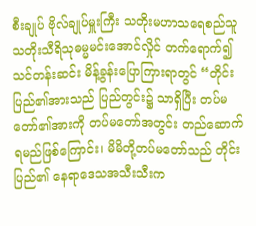စီးချုပ် ဗိုလ်ချုပ်မှူးကြီး သတိုးမဟာသရေစည်သူ သတိုးသီရိသုဓမ္မမင်းအောင်လှိုင် တက်ရောက်၍ သင်တန်းဆင်း မိန့်ခွန်းပြောကြားရာတွင် “တိုင်းပြည်၏အားသည် ပြည်တွင်း၌ သာရှိပြီး တပ်မတော်၏အားကို တပ်မတော်အတွင်း တည်ဆောက်ရမည်ဖြစ်ကြောင်း၊ မိမိတို့တပ်မတော်သည် တိုင်းပြည်၏ နေရာဒေသအသီးသီးက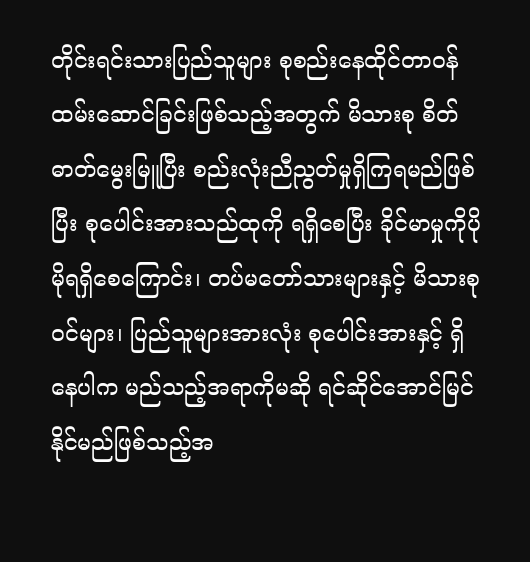တိုင်းရင်းသားပြည်သူများ စုစည်းနေထိုင်တာဝန် ထမ်းဆောင်ခြင်းဖြစ်သည့်အတွက် မိသားစု စိတ်ဓာတ်မွေးမြူပြီး စည်းလုံးညီညွတ်မှုရှိကြရမည်ဖြစ်ပြီး စုပေါင်းအားသည်ထုကို ရရှိစေပြီး ခိုင်မာမှုကိုပိုမိုရရှိစေကြောင်း၊ တပ်မတော်သားများနှင့် မိသားစုဝင်များ၊ ပြည်သူများအားလုံး စုပေါင်းအားနှင့် ရှိနေပါက မည်သည့်အရာကိုမဆို ရင်ဆိုင်အောင်မြင်နိုင်မည်ဖြစ်သည့်အ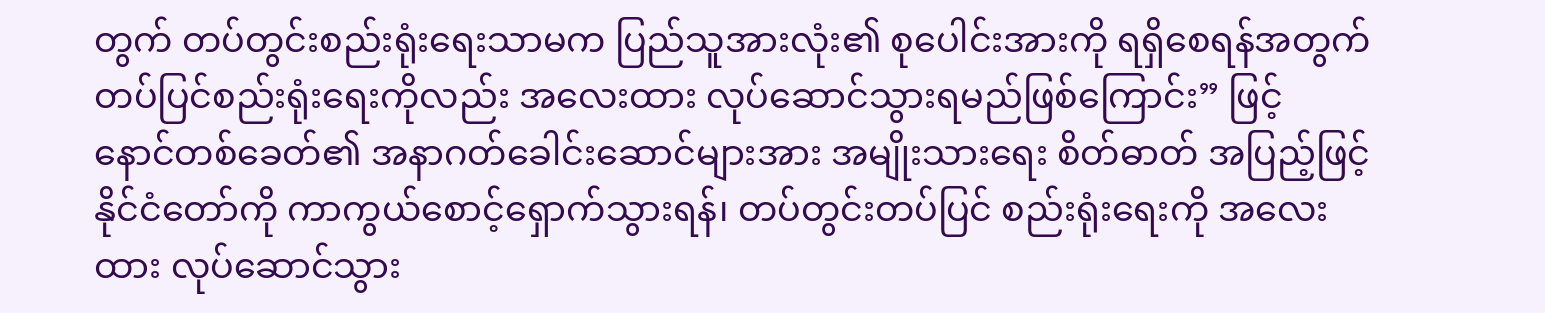တွက် တပ်တွင်းစည်းရုံးရေးသာမက ပြည်သူအားလုံး၏ စုပေါင်းအားကို ရရှိစေရန်အတွက် တပ်ပြင်စည်းရုံးရေးကိုလည်း အလေးထား လုပ်ဆောင်သွားရမည်ဖြစ်ကြောင်း” ဖြင့် နောင်တစ်ခေတ်၏ အနာဂတ်ခေါင်းဆောင်များအား အမျိုးသားရေး စိတ်ဓာတ် အပြည့်ဖြင့် နိုင်ငံတော်ကို ကာကွယ်စောင့်ရှောက်သွားရန်၊ တပ်တွင်းတပ်ပြင် စည်းရုံးရေးကို အလေးထား လုပ်ဆောင်သွား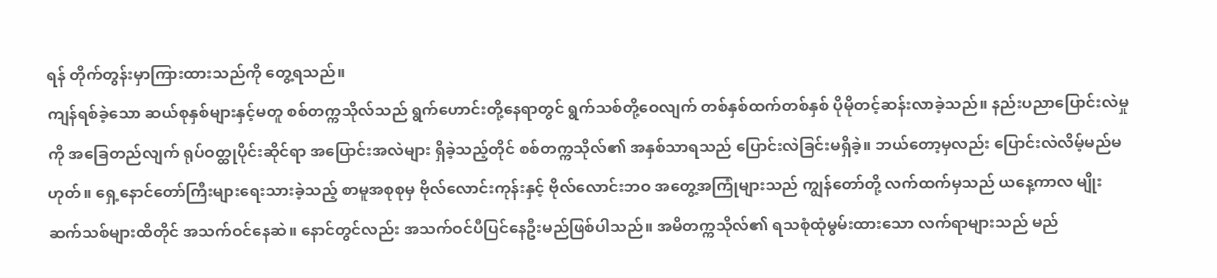ရန် တိုက်တွန်းမှာကြားထားသည်ကို တွေ့ရသည်။
ကျန်ရစ်ခဲ့သော ဆယ်စုနှစ်များနှင့်မတူ စစ်တက္ကသိုလ်သည် ရွက်ဟောင်းတို့နေရာတွင် ရွက်သစ်တို့ဝေလျက် တစ်နှစ်ထက်တစ်နှစ် ပိုမိုတင့်ဆန်းလာခဲ့သည်။ နည်းပညာပြောင်းလဲမှုကို အခြေတည်လျက် ရုပ်ဝတ္ထုပိုင်းဆိုင်ရာ အပြောင်းအလဲများ ရှိခဲ့သည့်တိုင် စစ်တက္ကသိုလ်၏ အနှစ်သာရသည် ပြောင်းလဲခြင်းမရှိခဲ့။ ဘယ်တော့မှလည်း ပြောင်းလဲလိမ့်မည်မဟုတ်။ ရှေ့နောင်တော်ကြီးများရေးသားခဲ့သည့် စာမူအစုစုမှ ဗိုလ်လောင်းကုန်းနှင့် ဗိုလ်လောင်းဘဝ အတွေ့အကြုံများသည် ကျွန်တော်တို့ လက်ထက်မှသည် ယနေ့ကာလ မျိုးဆက်သစ်များထိတိုင် အသက်ဝင်နေဆဲ။ နောင်တွင်လည်း အသက်ဝင်ပီပြင်နေဦးမည်ဖြစ်ပါသည်။ အမိတက္ကသိုလ်၏ ရသစုံထုံမွမ်းထားသော လက်ရာများသည် မည်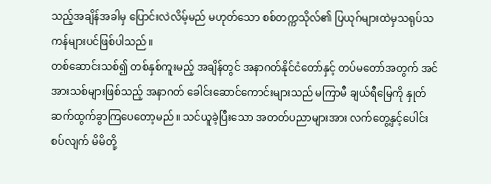သည့်အချိန်အခါမှ ပြောင်းလဲလိမ့်မည် မဟုတ်သော စစ်တက္ကသိုလ်၏ ပြယုဂ်များထဲမှသရုပ်သကန်များပင်ဖြစ်ပါသည်။
တစ်ဆောင်းသစ်၍ တစ်နှစ်ကူးမည့် အချိန်တွင် အနာဂတ်နိုင်ငံတော်နှင့် တပ်မတော်အတွက် အင်အားသစ်များဖြစ်သည့် အနာဂတ် ခေါင်းဆောင်ကောင်းများသည် မကြာမီ ချယ်ရီမြေကို နှုတ်ဆက်ထွက်ခွာကြပေတော့မည်။ သင်ယူခဲ့ပြီးသော အတတ်ပညာများအား လက်တွေ့နှင့်ပေါင်းစပ်လျက် မိမိတို့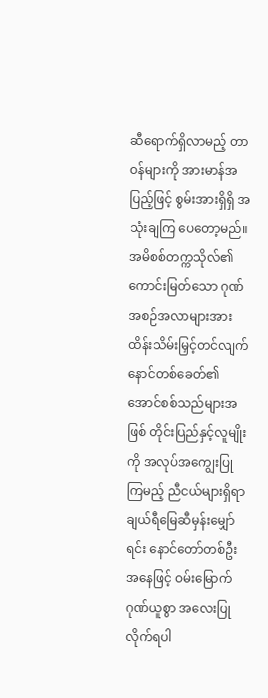ဆီရောက်ရှိလာမည့် တာဝန်များကို အားမာန်အပြည့်ဖြင့် စွမ်းအားရှိရှိ အသုံးချကြ ပေတော့မည်။
အမိစစ်တက္ကသိုလ်၏ ကောင်းမြတ်သော ဂုဏ်အစဉ်အလာများအား ထိန်းသိမ်းမြှင့်တင်လျက် နောင်တစ်ခေတ်၏ အောင်စစ်သည်များအဖြစ် တိုင်းပြည်နှင့်လူမျိုးကို အလုပ်အကျွေးပြုကြမည့် ညီငယ်များရှိရာ ချယ်ရီမြေဆီမှန်းမျှော်ရင်း နောင်တော်တစ်ဦးအနေဖြင့် ဝမ်းမြောက်ဂုဏ်ယူစွာ အလေးပြုလိုက်ရပါ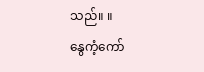သည်။ ။
နွေကံ့ကော်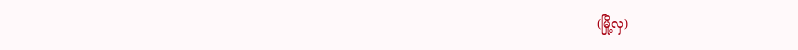(မြို့လှ)